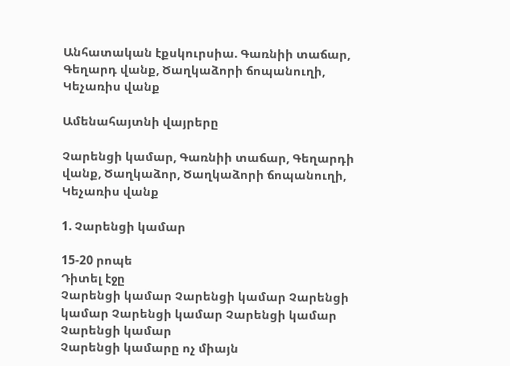Անհատական էքսկուրսիա. Գառնիի տաճար, Գեղարդ վանք, Ծաղկաձորի ճոպանուղի, Կեչառիս վանք

Ամենահայտնի վայրերը

Չարենցի կամար, Գառնիի տաճար, Գեղարդի վանք, Ծաղկաձոր, Ծաղկաձորի ճոպանուղի, Կեչառիս վանք

1. Չարենցի կամար

15-20 րոպե
Դիտել էջը
Չարենցի կամար Չարենցի կամար Չարենցի կամար Չարենցի կամար Չարենցի կամար Չարենցի կամար
Չարենցի կամարը ոչ միայն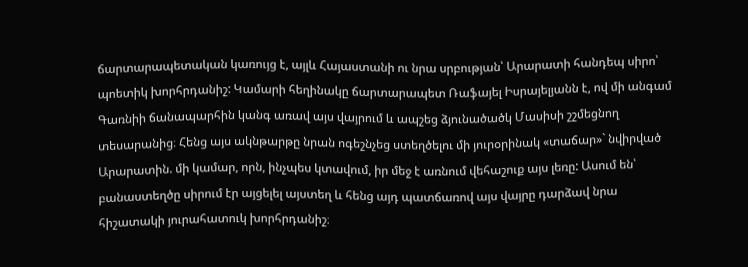ճարտարապետական կառույց է, այլև Հայաստանի ու նրա սրբության՝ Արարատի հանդեպ սիրո՝ պոետիկ խորհրդանիշ: Կամարի հեղինակը ճարտարապետ Ռաֆայել Իսրայելյանն է, ով մի անգամ Գառնիի ճանապարհին կանգ առավ այս վայրում և ապշեց ձյունածածկ Մասիսի շշմեցնող տեսարանից։ Հենց այս ակնթարթը նրան ոգեշնչեց ստեղծելու մի յուրօրինակ «տաճար»` նվիրված Արարատին. մի կամար, որն, ինչպես կտավում, իր մեջ է առնում վեհաշուք այս լեռը: Ասում են՝ բանաստեղծը սիրում էր այցելել այստեղ և հենց այդ պատճառով այս վայրը դարձավ նրա հիշատակի յուրահատուկ խորհրդանիշ։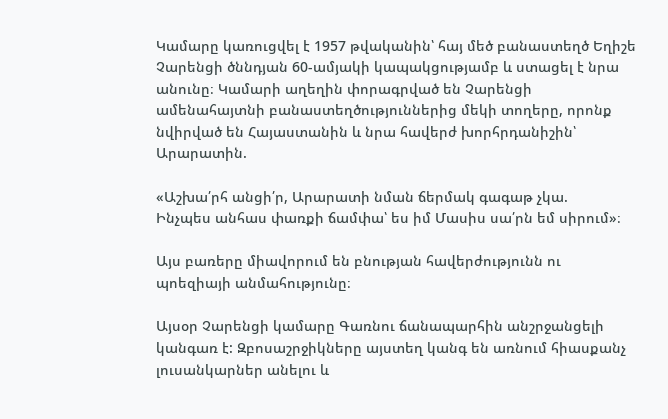Կամարը կառուցվել է 1957 թվականին՝ հայ մեծ բանաստեղծ Եղիշե Չարենցի ծննդյան 60-ամյակի կապակցությամբ և ստացել է նրա անունը։ Կամարի աղեղին փորագրված են Չարենցի ամենահայտնի բանաստեղծություններից մեկի տողերը, որոնք նվիրված են Հայաստանին և նրա հավերժ խորհրդանիշին՝ Արարատին.

«Աշխա՛րհ անցի՛ր, Արարատի նման ճերմակ գագաթ չկա.
Ինչպես անհաս փառքի ճամփա՝ ես իմ Մասիս սա՛րն եմ սիրում»։

Այս բառերը միավորում են բնության հավերժությունն ու պոեզիայի անմահությունը։

Այսօր Չարենցի կամարը Գառնու ճանապարհին անշրջանցելի կանգառ է: Զբոսաշրջիկները այստեղ կանգ են առնում հիասքանչ լուսանկարներ անելու և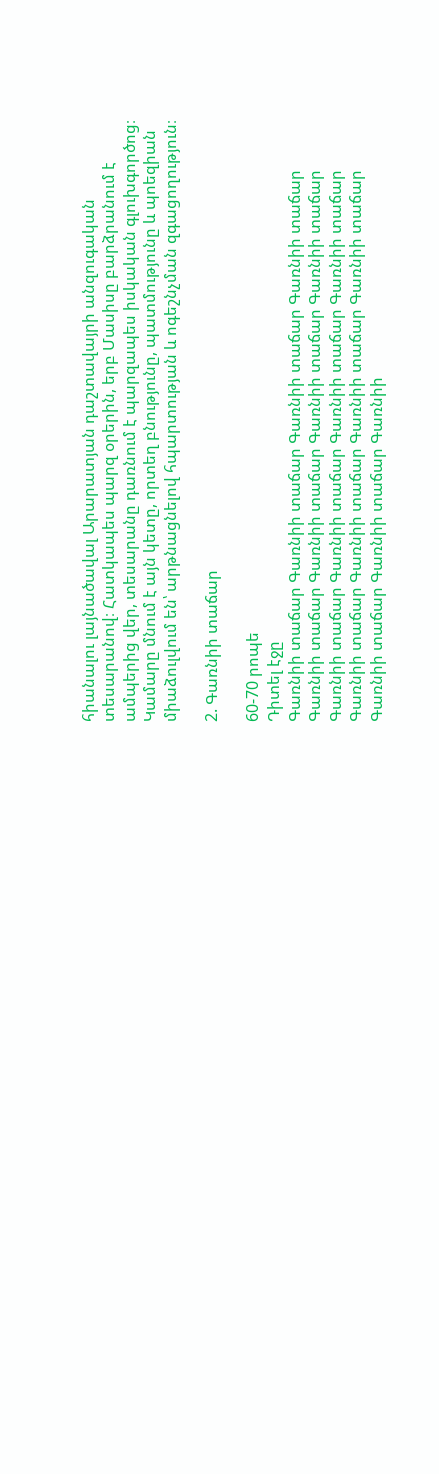հիանալու լայնածավալ Արարատյան դաշտավայրի անզուգական տեսարանով։ Հատկապես պարզ օրերին, երբ Մասիսը բարձրանում է ամպերից վեր, տեսարանը դառնում է պարզապես իսկական գլուխգործոց։ Կամարը մնում է այն կետը, որտեղ բնությունը, պատմությունը և պոեզիան միաձուլվում են՝ արթնացնելով հպարտության և ոգեշնչման զգացողություն։

2. Գառնիի տաճար

60-70 րոպե
Դիտել էջը
Գառնիի տաճար Գառնիի տաճար Գառնիի տաճար Գառնիի տաճար Գառնիի տաճար Գառնիի տաճար Գառնիի տաճար Գառնիի տաճար Գառնիի տաճար Գառնիի տաճար Գառնիի տաճար Գառնիի տաճար Գառնիի տաճար Գառնիի տաճար Գառնիի տաճար Գառնիի տաճար Գառնիի տաճար Գառնիի տաճար Գառնիի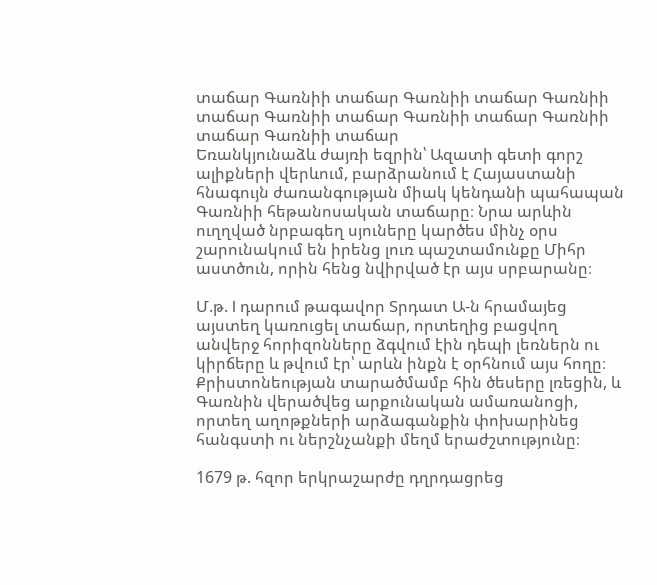տաճար Գառնիի տաճար Գառնիի տաճար Գառնիի տաճար Գառնիի տաճար Գառնիի տաճար Գառնիի տաճար Գառնիի տաճար
Եռանկյունաձև ժայռի եզրին՝ Ազատի գետի գորշ ալիքների վերևում, բարձրանում է Հայաստանի հնագույն ժառանգության միակ կենդանի պահապան Գառնիի հեթանոսական տաճարը։ Նրա արևին ուղղված նրբագեղ սյուները կարծես մինչ օրս շարունակում են իրենց լուռ պաշտամունքը Միհր աստծուն, որին հենց նվիրված էր այս սրբարանը։

Մ.թ. I դարում թագավոր Տրդատ Ա-ն հրամայեց այստեղ կառուցել տաճար, որտեղից բացվող անվերջ հորիզոնները ձգվում էին դեպի լեռներն ու կիրճերը և թվում էր՝ արևն ինքն է օրհնում այս հողը։ Քրիստոնեության տարածմամբ հին ծեսերը լռեցին, և Գառնին վերածվեց արքունական ամառանոցի, որտեղ աղոթքների արձագանքին փոխարինեց հանգստի ու ներշնչանքի մեղմ երաժշտությունը։

1679 թ. հզոր երկրաշարժը դղրդացրեց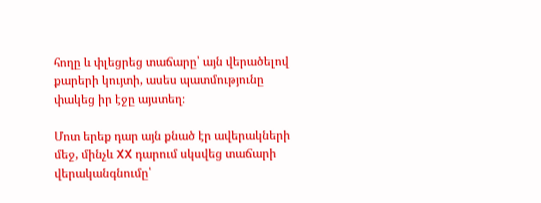հողը և փլեցրեց տաճարը՝ այն վերածելով քարերի կույտի, ասես պատմությունը փակեց իր էջը այստեղ։

Մոտ երեք դար այն քնած էր ավերակների մեջ, մինչև XX դարում սկսվեց տաճարի վերականգնումը՝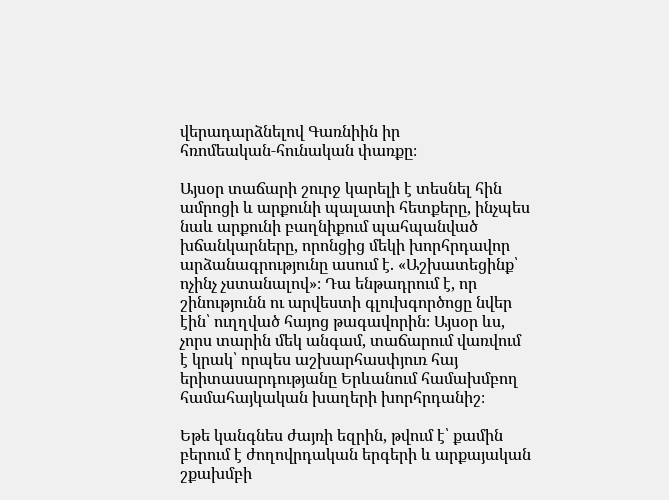վերադարձնելով Գառնիին իր հռոմեական‑հունական փառքը։

Այսօր տաճարի շուրջ կարելի է տեսնել հին ամրոցի և արքունի պալատի հետքերը, ինչպես նաև արքունի բաղնիքում պահպանված խճանկարները, որոնցից մեկի խորհրդավոր արձանագրությունը ասում է. «Աշխատեցինք՝ ոչինչ չստանալով»։ Դա ենթադրում է, որ շինությունն ու արվեստի գլուխգործոցը նվեր էին՝ ուղղված հայոց թագավորին։ Այսօր ևս, չորս տարին մեկ անգամ, տաճարում վառվում է կրակ՝ որպես աշխարհասփյուռ հայ երիտասարդությանը Երևանում համախմբող համահայկական խաղերի խորհրդանիշ։

Եթե կանգնես ժայռի եզրին, թվում է՝ քամին բերում է ժողովրդական երգերի և արքայական շքախմբի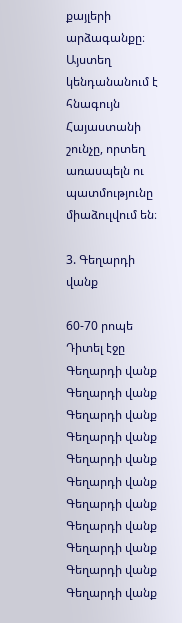քայլերի արձագանքը։ Այստեղ կենդանանում է հնագույն Հայաստանի շունչը, որտեղ առասպելն ու պատմությունը միաձուլվում են։

3. Գեղարդի վանք

60-70 րոպե
Դիտել էջը
Գեղարդի վանք Գեղարդի վանք Գեղարդի վանք Գեղարդի վանք Գեղարդի վանք Գեղարդի վանք Գեղարդի վանք Գեղարդի վանք Գեղարդի վանք Գեղարդի վանք Գեղարդի վանք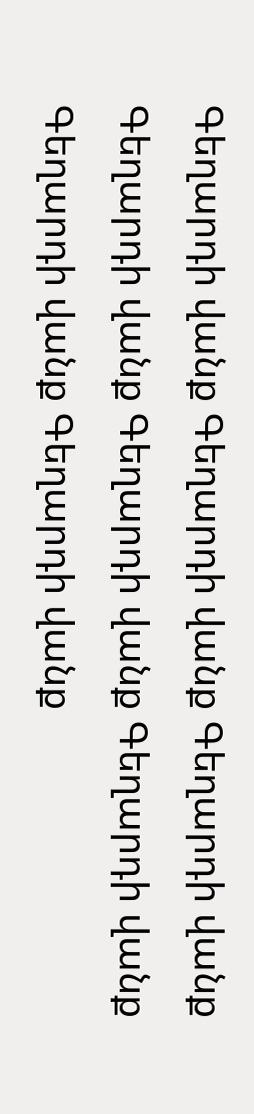Գեղարդի վանք Գեղարդի վանք Գեղարդի վանք Գեղարդի վանք Գեղարդի վանք Գեղարդի վանք Գեղարդի վանք Գեղարդի վանք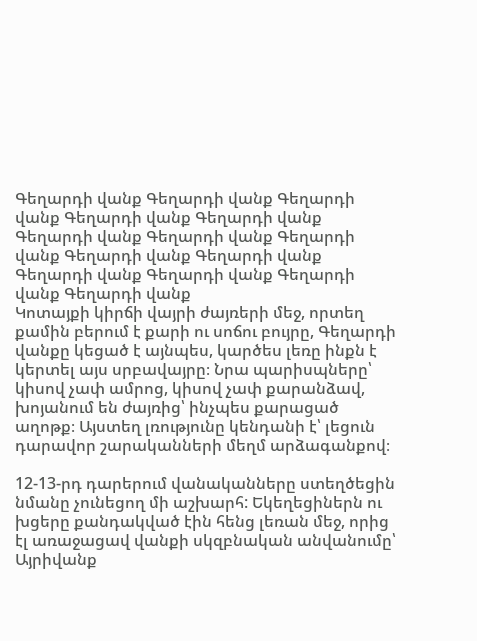Գեղարդի վանք Գեղարդի վանք Գեղարդի վանք Գեղարդի վանք Գեղարդի վանք Գեղարդի վանք Գեղարդի վանք Գեղարդի վանք Գեղարդի վանք Գեղարդի վանք Գեղարդի վանք Գեղարդի վանք Գեղարդի վանք Գեղարդի վանք
Կոտայքի կիրճի վայրի ժայռերի մեջ, որտեղ քամին բերում է քարի ու սոճու բույրը, Գեղարդի վանքը կեցած է այնպես, կարծես լեռը ինքն է կերտել այս սրբավայրը։ Նրա պարիսպները՝ կիսով չափ ամրոց, կիսով չափ քարանձավ, խոյանում են ժայռից՝ ինչպես քարացած աղոթք։ Այստեղ լռությունը կենդանի է՝ լեցուն դարավոր շարականների մեղմ արձագանքով։

12-13-րդ դարերում վանականները ստեղծեցին նմանը չունեցող մի աշխարհ: Եկեղեցիներն ու խցերը քանդակված էին հենց լեռան մեջ, որից էլ առաջացավ վանքի սկզբնական անվանումը՝ Այրիվանք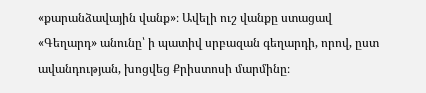«քարանձավային վանք»։ Ավելի ուշ վանքը ստացավ «Գեղարդ» անունը՝ ի պատիվ սրբազան գեղարդի, որով, ըստ ավանդության, խոցվեց Քրիստոսի մարմինը։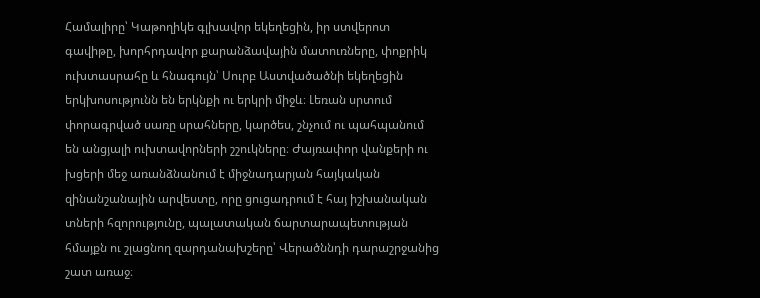Համալիրը՝ Կաթողիկե գլխավոր եկեղեցին, իր ստվերոտ գավիթը, խորհրդավոր քարանձավային մատուռները, փոքրիկ ուխտասրահը և հնագույն՝ Սուրբ Աստվածածնի եկեղեցին երկխոսությունն են երկնքի ու երկրի միջև։ Լեռան սրտում փորագրված սառը սրահները, կարծես, շնչում ու պահպանում են անցյալի ուխտավորների շշուկները։ Ժայռափոր վանքերի ու խցերի մեջ առանձնանում է միջնադարյան հայկական զինանշանային արվեստը, որը ցուցադրում է հայ իշխանական տների հզորությունը, պալատական ճարտարապետության հմայքն ու շլացնող զարդանախշերը՝ Վերածննդի դարաշրջանից շատ առաջ։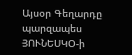Այսօր Գեղարդը պարզապես ՅՈՒՆԵՍԿՕ-ի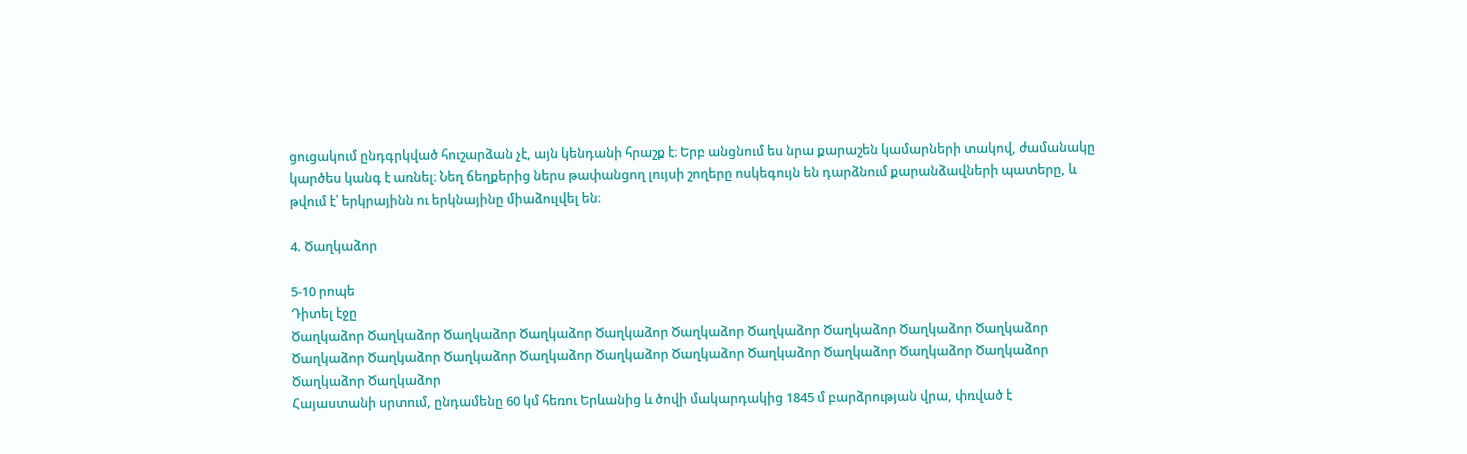ցուցակում ընդգրկված հուշարձան չէ, այն կենդանի հրաշք է։ Երբ անցնում ես նրա քարաշեն կամարների տակով, ժամանակը կարծես կանգ է առնել։ Նեղ ճեղքերից ներս թափանցող լույսի շողերը ոսկեգույն են դարձնում քարանձավների պատերը, և թվում է՝ երկրայինն ու երկնայինը միաձուլվել են։

4. Ծաղկաձոր

5-10 րոպե
Դիտել էջը
Ծաղկաձոր Ծաղկաձոր Ծաղկաձոր Ծաղկաձոր Ծաղկաձոր Ծաղկաձոր Ծաղկաձոր Ծաղկաձոր Ծաղկաձոր Ծաղկաձոր Ծաղկաձոր Ծաղկաձոր Ծաղկաձոր Ծաղկաձոր Ծաղկաձոր Ծաղկաձոր Ծաղկաձոր Ծաղկաձոր Ծաղկաձոր Ծաղկաձոր Ծաղկաձոր Ծաղկաձոր
Հայաստանի սրտում, ընդամենը 60 կմ հեռու Երևանից և ծովի մակարդակից 1845 մ բարձրության վրա, փռված է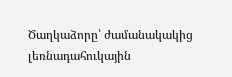Ծաղկաձորը՝ ժամանակակից լեռնադահուկային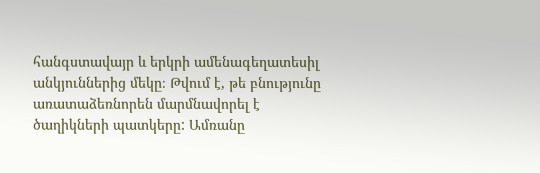հանգստավայր և երկրի ամենագեղատեսիլ անկյուններից մեկը։ Թվում է, թե բնությունը առատաձեռնորեն մարմնավորել է ծաղիկների պատկերը: Ամռանը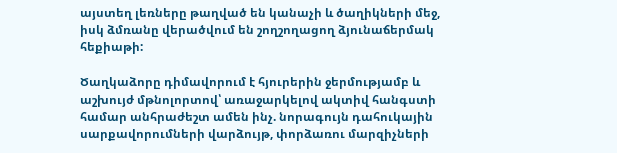այստեղ լեռները թաղված են կանաչի և ծաղիկների մեջ, իսկ ձմռանը վերածվում են շողշողացող ձյունաճերմակ հեքիաթի:

Ծաղկաձորը դիմավորում է հյուրերին ջերմությամբ և աշխույժ մթնոլորտով՝ առաջարկելով ակտիվ հանգստի համար անհրաժեշտ ամեն ինչ. նորագույն դահուկային սարքավորումների վարձույթ, փորձառու մարզիչների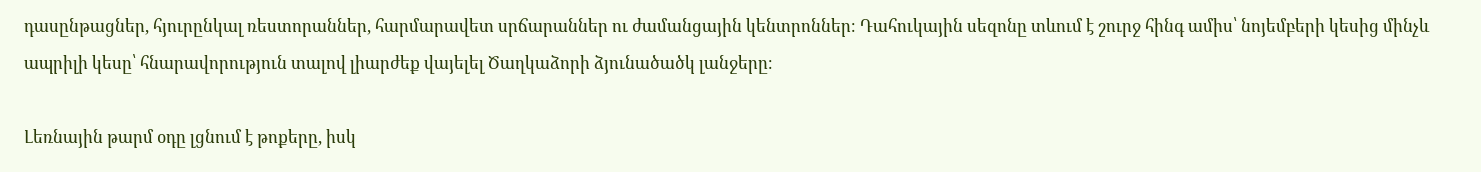դասընթացներ, հյուրընկալ ռեստորաններ, հարմարավետ սրճարաններ ու ժամանցային կենտրոններ։ Դահուկային սեզոնը տևում է շուրջ հինգ ամիս՝ նոյեմբերի կեսից մինչև ապրիլի կեսը՝ հնարավորություն տալով լիարժեք վայելել Ծաղկաձորի ձյունածածկ լանջերը։

Լեռնային թարմ օդը լցնում է թոքերը, իսկ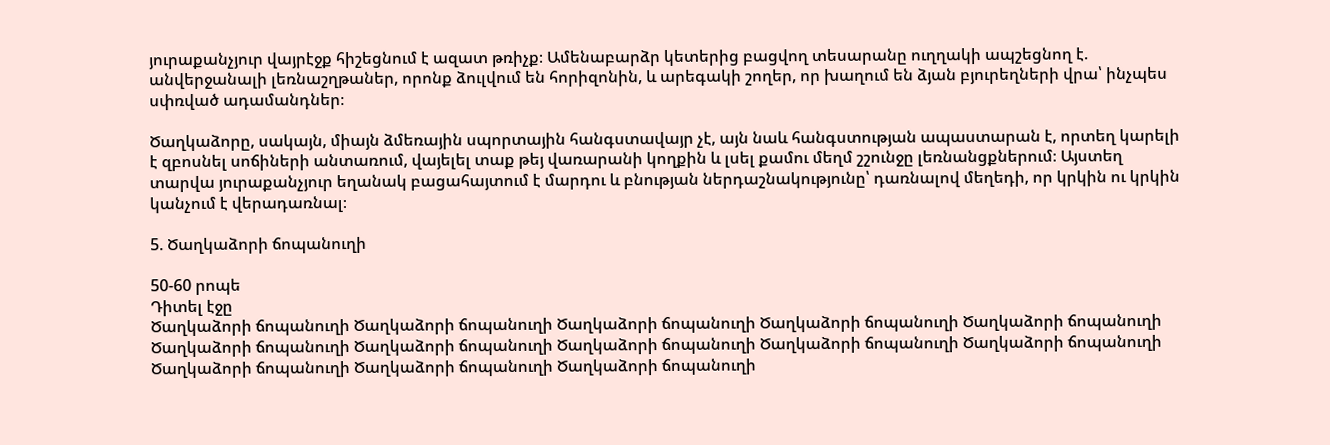յուրաքանչյուր վայրէջք հիշեցնում է ազատ թռիչք։ Ամենաբարձր կետերից բացվող տեսարանը ուղղակի ապշեցնող է. անվերջանալի լեռնաշղթաներ, որոնք ձուլվում են հորիզոնին, և արեգակի շողեր, որ խաղում են ձյան բյուրեղների վրա՝ ինչպես սփռված ադամանդներ։

Ծաղկաձորը, սակայն, միայն ձմեռային սպորտային հանգստավայր չէ, այն նաև հանգստության ապաստարան է, որտեղ կարելի է զբոսնել սոճիների անտառում, վայելել տաք թեյ վառարանի կողքին և լսել քամու մեղմ շշունջը լեռնանցքներում։ Այստեղ տարվա յուրաքանչյուր եղանակ բացահայտում է մարդու և բնության ներդաշնակությունը՝ դառնալով մեղեդի, որ կրկին ու կրկին կանչում է վերադառնալ։

5. Ծաղկաձորի ճոպանուղի

50-60 րոպե
Դիտել էջը
Ծաղկաձորի ճոպանուղի Ծաղկաձորի ճոպանուղի Ծաղկաձորի ճոպանուղի Ծաղկաձորի ճոպանուղի Ծաղկաձորի ճոպանուղի Ծաղկաձորի ճոպանուղի Ծաղկաձորի ճոպանուղի Ծաղկաձորի ճոպանուղի Ծաղկաձորի ճոպանուղի Ծաղկաձորի ճոպանուղի Ծաղկաձորի ճոպանուղի Ծաղկաձորի ճոպանուղի Ծաղկաձորի ճոպանուղի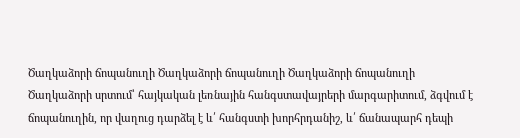Ծաղկաձորի ճոպանուղի Ծաղկաձորի ճոպանուղի Ծաղկաձորի ճոպանուղի
Ծաղկաձորի սրտում՝ հայկական լեռնային հանգստավայրերի մարգարիտում, ձգվում է ճոպանուղին, որ վաղուց դարձել է և՛ հանգստի խորհրդանիշ, և՛ ճանապարհ դեպի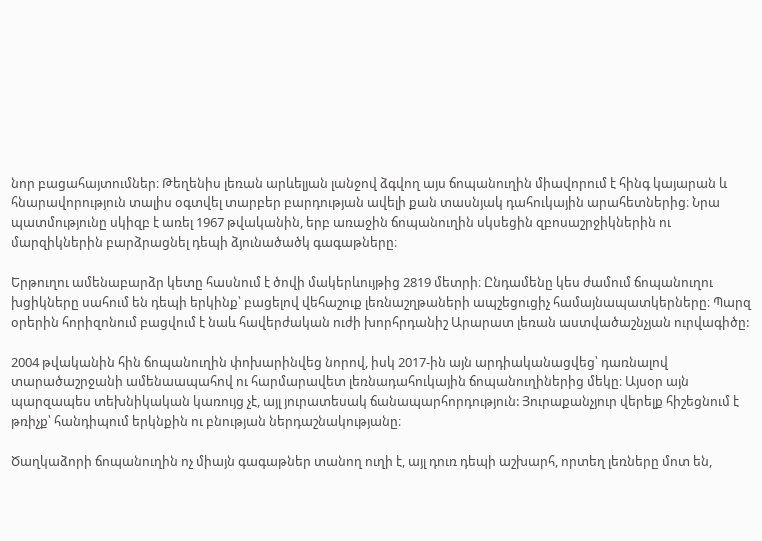նոր բացահայտումներ։ Թեղենիս լեռան արևելյան լանջով ձգվող այս ճոպանուղին միավորում է հինգ կայարան և հնարավորություն տալիս օգտվել տարբեր բարդության ավելի քան տասնյակ դահուկային արահետներից։ Նրա պատմությունը սկիզբ է առել 1967 թվականին, երբ առաջին ճոպանուղին սկսեցին զբոսաշրջիկներին ու մարզիկներին բարձրացնել դեպի ձյունածածկ գագաթները։

Երթուղու ամենաբարձր կետը հասնում է ծովի մակերևույթից 2819 մետրի։ Ընդամենը կես ժամում ճոպանուղու խցիկները սահում են դեպի երկինք՝ բացելով վեհաշուք լեռնաշղթաների ապշեցուցիչ համայնապատկերները։ Պարզ օրերին հորիզոնում բացվում է նաև հավերժական ուժի խորհրդանիշ Արարատ լեռան աստվածաշնչյան ուրվագիծը:

2004 թվականին հին ճոպանուղին փոխարինվեց նորով, իսկ 2017-ին այն արդիականացվեց՝ դառնալով տարածաշրջանի ամենաապահով ու հարմարավետ լեռնադահուկային ճոպանուղիներից մեկը։ Այսօր այն պարզապես տեխնիկական կառույց չէ, այլ յուրատեսակ ճանապարհորդություն: Յուրաքանչյուր վերելք հիշեցնում է թռիչք՝ հանդիպում երկնքին ու բնության ներդաշնակությանը։

Ծաղկաձորի ճոպանուղին ոչ միայն գագաթներ տանող ուղի է, այլ դուռ դեպի աշխարհ, որտեղ լեռները մոտ են,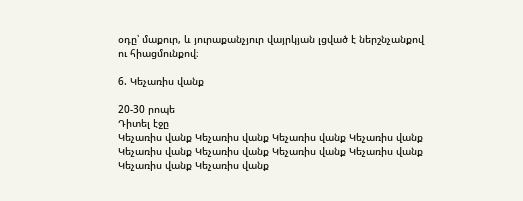օդը՝ մաքուր, և յուրաքանչյուր վայրկյան լցված է ներշնչանքով ու հիացմունքով։

6. Կեչառիս վանք

20-30 րոպե
Դիտել էջը
Կեչառիս վանք Կեչառիս վանք Կեչառիս վանք Կեչառիս վանք Կեչառիս վանք Կեչառիս վանք Կեչառիս վանք Կեչառիս վանք Կեչառիս վանք Կեչառիս վանք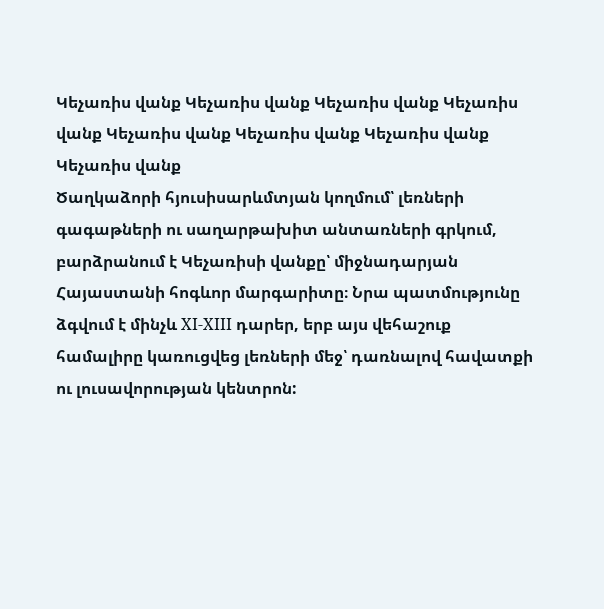Կեչառիս վանք Կեչառիս վանք Կեչառիս վանք Կեչառիս վանք Կեչառիս վանք Կեչառիս վանք Կեչառիս վանք Կեչառիս վանք
Ծաղկաձորի հյուսիսարևմտյան կողմում՝ լեռների գագաթների ու սաղարթախիտ անտառների գրկում, բարձրանում է Կեչառիսի վանքը՝ միջնադարյան Հայաստանի հոգևոր մարգարիտը։ Նրա պատմությունը ձգվում է մինչև XI-XIII դարեր, երբ այս վեհաշուք համալիրը կառուցվեց լեռների մեջ՝ դառնալով հավատքի ու լուսավորության կենտրոն: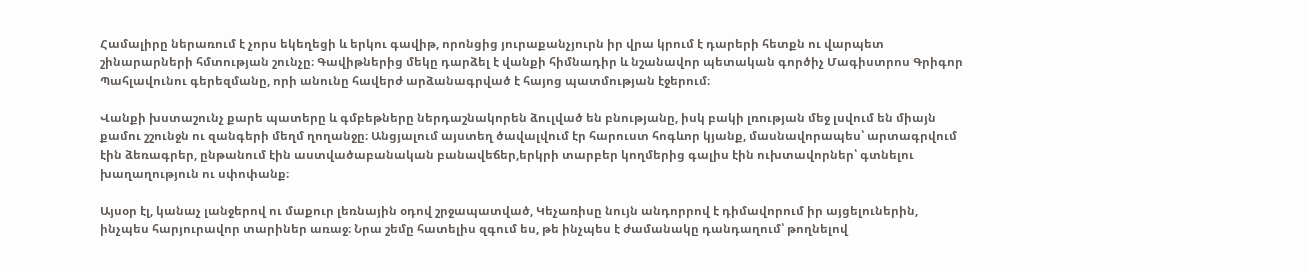Համալիրը ներառում է չորս եկեղեցի և երկու գավիթ, որոնցից յուրաքանչյուրն իր վրա կրում է դարերի հետքն ու վարպետ շինարարների հմտության շունչը։ Գավիթներից մեկը դարձել է վանքի հիմնադիր և նշանավոր պետական գործիչ Մագիստրոս Գրիգոր Պահլավունու գերեզմանը, որի անունը հավերժ արձանագրված է հայոց պատմության էջերում։

Վանքի խստաշունչ քարե պատերը և գմբեթները ներդաշնակորեն ձուլված են բնությանը, իսկ բակի լռության մեջ լսվում են միայն քամու շշունջն ու զանգերի մեղմ ղողանջը։ Անցյալում այստեղ ծավալվում էր հարուստ հոգևոր կյանք, մասնավորապես՝ արտագրվում էին ձեռագրեր, ընթանում էին աստվածաբանական բանավեճեր,երկրի տարբեր կողմերից գալիս էին ուխտավորներ՝ գտնելու խաղաղություն ու սփոփանք։

Այսօր էլ, կանաչ լանջերով ու մաքուր լեռնային օդով շրջապատված, Կեչառիսը նույն անդորրով է դիմավորում իր այցելուներին, ինչպես հարյուրավոր տարիներ առաջ։ Նրա շեմը հատելիս զգում ես, թե ինչպես է ժամանակը դանդաղում՝ թողնելով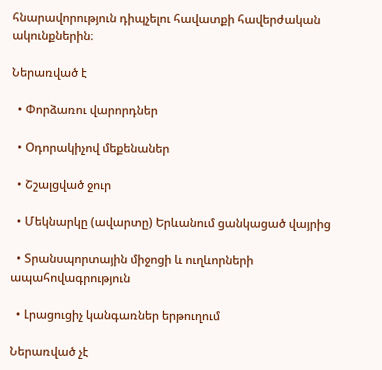հնարավորություն դիպչելու հավատքի հավերժական ակունքներին։

Ներառված է

  • Փորձառու վարորդներ

  • Օդորակիչով մեքենաներ

  • Շշալցված ջուր

  • Մեկնարկը (ավարտը) Երևանում ցանկացած վայրից

  • Տրանսպորտային միջոցի և ուղևորների ապահովագրություն

  • Լրացուցիչ կանգառներ երթուղում

Ներառված չէ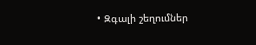• Զգալի շեղումներ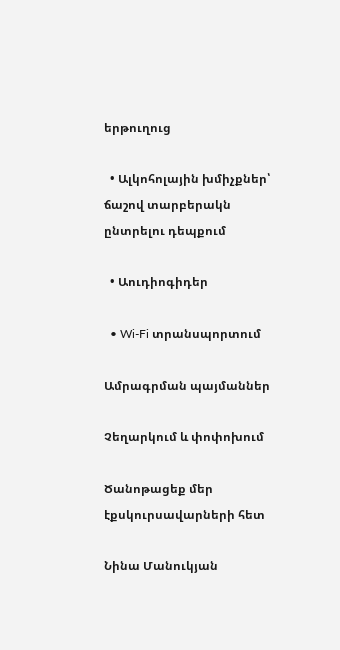երթուղուց

  • Ալկոհոլային խմիչքներ՝ ճաշով տարբերակն ընտրելու դեպքում

  • Աուդիոգիդեր

  • Wi-Fi տրանսպորտում

Ամրագրման պայմաններ

Չեղարկում և փոփոխում

Ծանոթացեք մեր էքսկուրսավարների հետ

Նինա Մանուկյան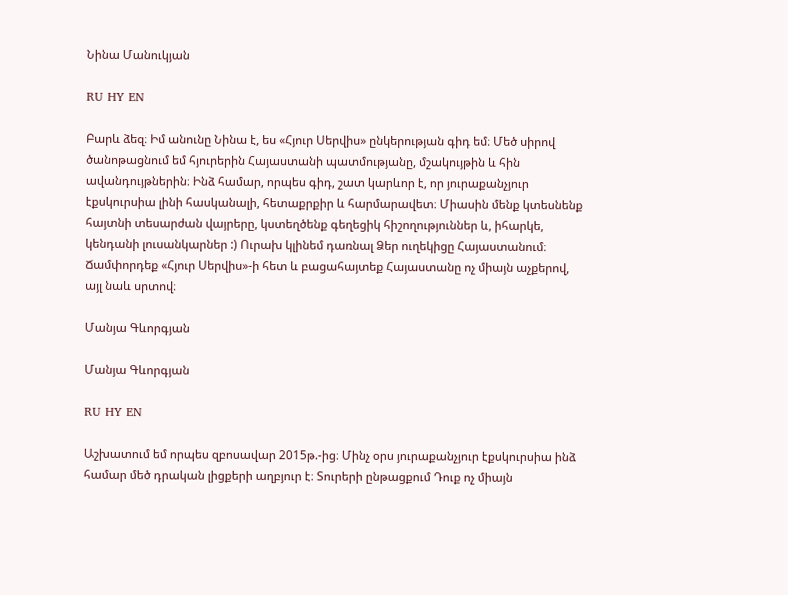Նինա Մանուկյան

RU HY EN

Բարև ձեզ։ Իմ անունը Նինա է, ես «Հյուր Սերվիս» ընկերության գիդ եմ։ Մեծ սիրով ծանոթացնում եմ հյուրերին Հայաստանի պատմությանը, մշակույթին և հին ավանդույթներին։ Ինձ համար, որպես գիդ, շատ կարևոր է, որ յուրաքանչյուր էքսկուրսիա լինի հասկանալի, հետաքրքիր և հարմարավետ։ Միասին մենք կտեսնենք հայտնի տեսարժան վայրերը, կստեղծենք գեղեցիկ հիշողություններ և, իհարկե, կենդանի լուսանկարներ :) Ուրախ կլինեմ դառնալ Ձեր ուղեկիցը Հայաստանում։ Ճամփորդեք «Հյուր Սերվիս»-ի հետ և բացահայտեք Հայաստանը ոչ միայն աչքերով, այլ նաև սրտով։

Մանյա Գևորգյան

Մանյա Գևորգյան

RU HY EN

Աշխատում եմ որպես զբոսավար 2015թ.-ից։ Մինչ օրս յուրաքանչյուր էքսկուրսիա ինձ համար մեծ դրական լիցքերի աղբյուր է։ Տուրերի ընթացքում Դուք ոչ միայն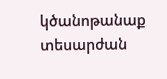կծանոթանաք տեսարժան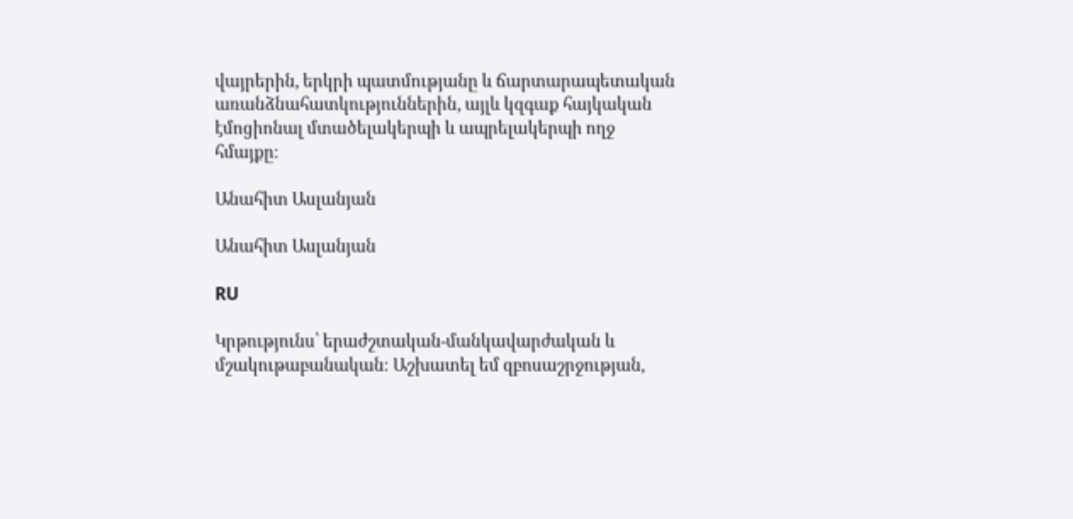վայրերին, երկրի պատմությանը և ճարտարապետական առանձնահատկություններին, այլև կզգաք հայկական էմոցիոնալ մտածելակերպի և ապրելակերպի ողջ հմայքը։

Անահիտ Ասլանյան

Անահիտ Ասլանյան

RU

Կրթությունս՝ երաժշտական-մանկավարժական և մշակութաբանական։ Աշխատել եմ զբոսաշրջության,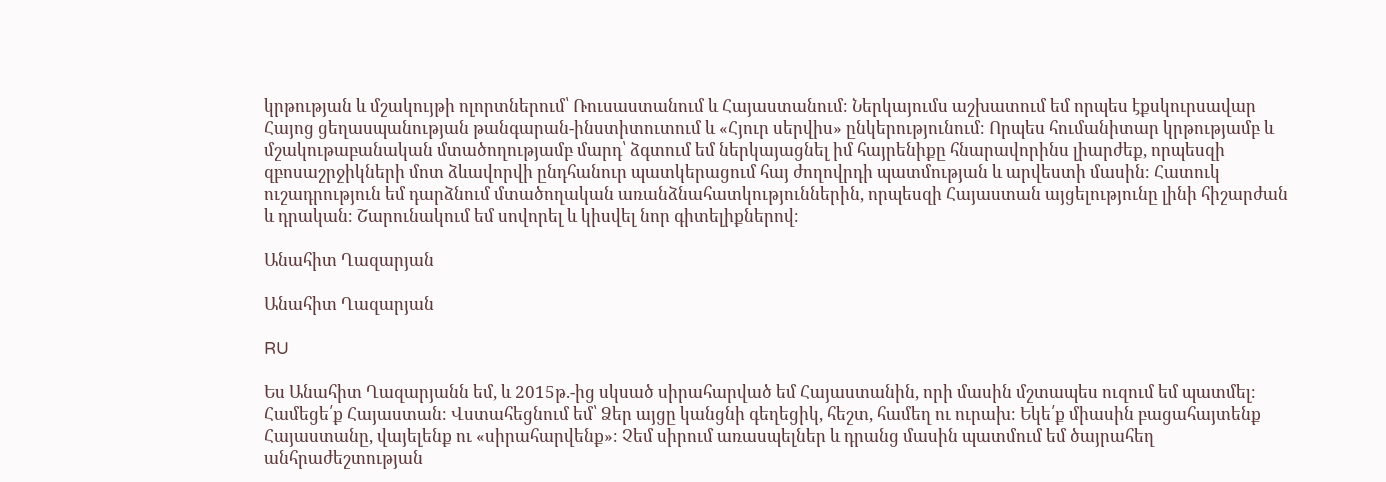կրթության և մշակույթի ոլորտներում՝ Ռուսաստանում և Հայաստանում։ Ներկայումս աշխատում եմ որպես էքսկուրսավար Հայոց ցեղասպանության թանգարան-ինստիտուտում և «Հյուր սերվիս» ընկերությունում։ Որպես հումանիտար կրթությամբ և մշակութաբանական մտածողությամբ մարդ՝ ձգտում եմ ներկայացնել իմ հայրենիքը հնարավորինս լիարժեք, որպեսզի զբոսաշրջիկների մոտ ձևավորվի ընդհանուր պատկերացում հայ ժողովրդի պատմության և արվեստի մասին։ Հատուկ ուշադրություն եմ դարձնում մտածողական առանձնահատկություններին, որպեսզի Հայաստան այցելությունը լինի հիշարժան և դրական։ Շարունակում եմ սովորել և կիսվել նոր գիտելիքներով։

Անահիտ Ղազարյան

Անահիտ Ղազարյան

RU

Ես Անահիտ Ղազարյանն եմ, և 2015թ.-ից սկսած սիրահարված եմ Հայաստանին, որի մասին մշտապես ուզում եմ պատմել։ Համեցե՛ք Հայաստան։ Վստահեցնում եմ՝ Ձեր այցը կանցնի գեղեցիկ, հեշտ, համեղ ու ուրախ։ Եկե՛ք միասին բացահայտենք Հայաստանը, վայելենք ու «սիրահարվենք»։ Չեմ սիրում առասպելներ և դրանց մասին պատմում եմ ծայրահեղ անհրաժեշտության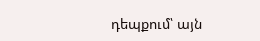դեպքում՝ այն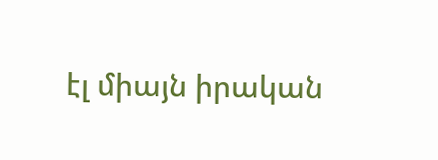էլ միայն իրական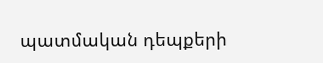պատմական դեպքերի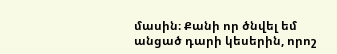մասին։ Քանի որ ծնվել եմ անցած դարի կեսերին, որոշ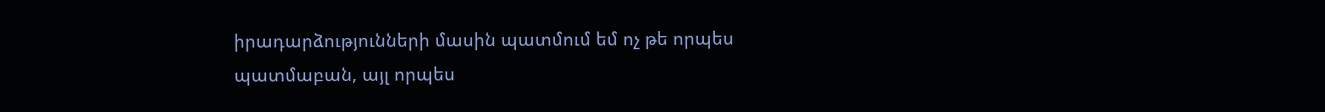իրադարձությունների մասին պատմում եմ ոչ թե որպես պատմաբան, այլ որպես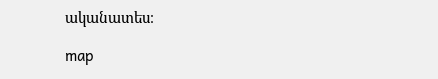ականատես։

map